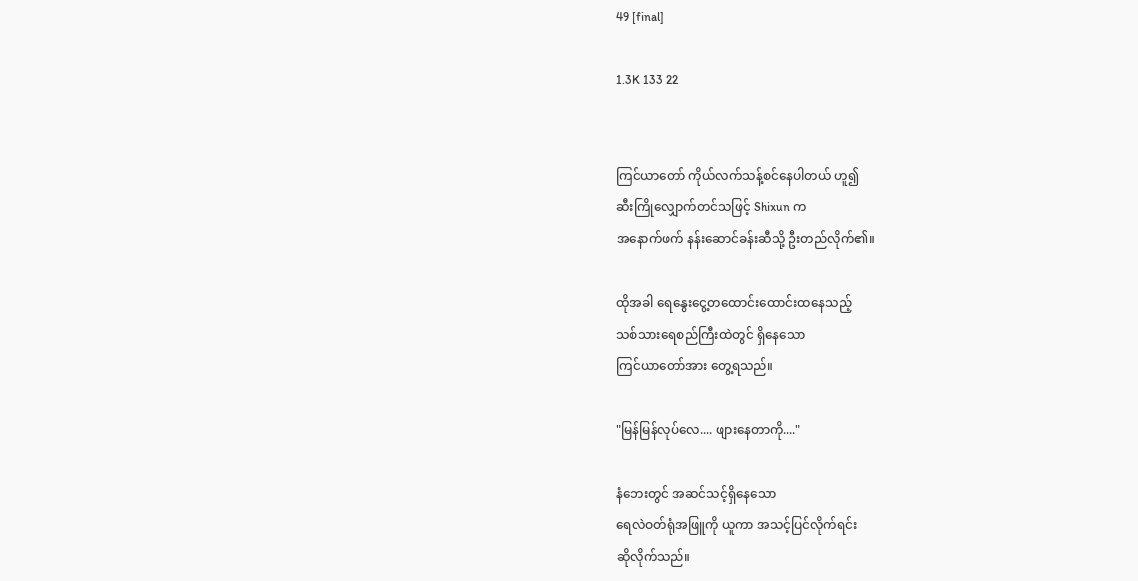49 [final]

1.3K 133 22


ကြင်ယာတော် ကိုယ်လက်သန့်စင်နေပါတယ် ဟူ၍
ဆီးကြိုလျှောက်တင်သဖြင့် Shixun က
အနောက်ဖက် နန်းဆောင်ခန်းဆီသို့ ဦးတည်လိုက်၏။

ထိုအခါ ရေနွေးငွေ့တထောင်းထောင်းထနေသည့်
သစ်သားရေစည်ကြီးထဲတွင် ရှိနေသော
ကြင်ယာတော်အား တွေ့ရသည်။

"မြန်မြန်လုပ်လေ.... ဖျားနေတာကို...."

နံဘေးတွင် အဆင်သင့်ရှိနေသော
ရေလဲဝတ်ရုံအဖြူကို ယူကာ အသင့်ပြင်လိုက်ရင်း
ဆိုလိုက်သည်။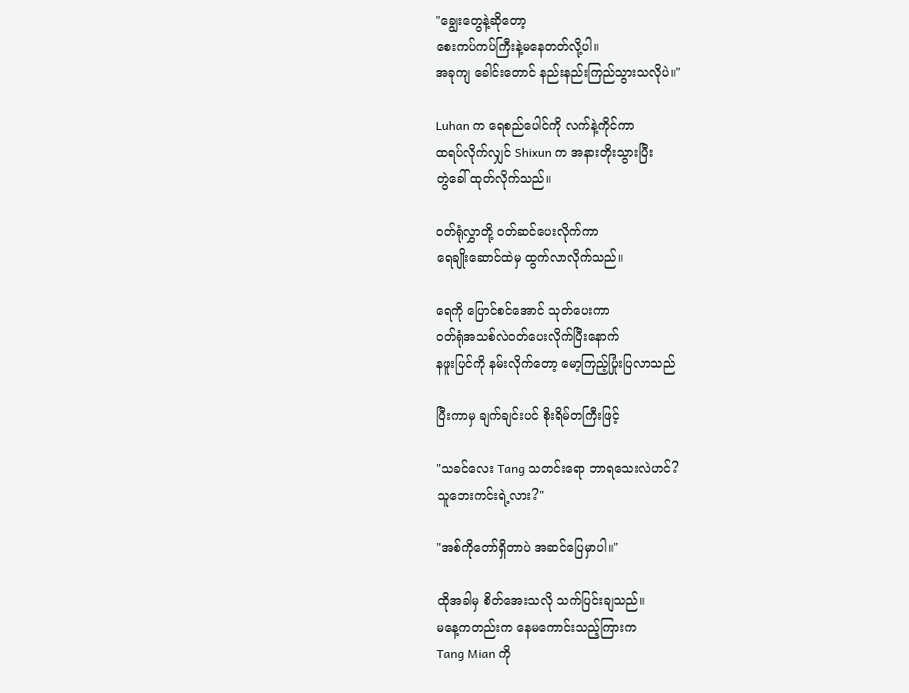"ချွေးတွေနဲ့ဆိုတော့
စေးကပ်ကပ်ကြီးနဲ့မနေတတ်လို့ပါ။
အခုကျ ခေါင်းတောင် နည်းနည်းကြည်သွားသလိုပဲ။"

Luhan က ရေစည်ပေါင်ကို လက်နဲ့ကိုင်ကာ
ထရပ်လိုက်လျှင် Shixun က အနားတိုးသွားပြီး
တွဲခေါ် ထုတ်လိုက်သည်။

ဝတ်ရုံလွှာတို့ ဝတ်ဆင်ပေးလိုက်ကာ
ရေချိုးဆောင်ထဲမှ ထွက်လာလိုက်သည်။

ရေကို ပြောင်စင်အောင် သုတ်ပေးကာ
ဝတ်ရုံအသစ်လဲဝတ်ပေးလိုက်ပြီးနောက်
နဖူးပြင်ကို နမ်းလိုက်တော့ မော့ကြည့်ပြုံးပြလာသည်

ပြီးကာမှ ချက်ချင်းပင် စိုးရိမ်တကြီးဖြင့်

"သခင်လေး Tang သတင်းရော ဘာရသေးလဲဟင်?
သူဘေးကင်းရဲ့လား?"

"အစ်ကိုတော်ရှိတာပဲ အဆင်ပြေမှာပါ။"

ထိုအခါမှ စိတ်အေးသလို သက်ပြင်းချသည်။
မနေ့ကတည်းက နေမကောင်းသည့်ကြားက
Tang Mian ကို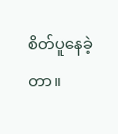စိတ်ပူနေခဲ့တာ။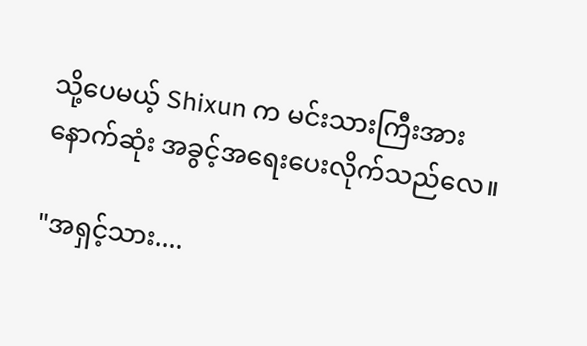သို့ပေမယ့် Shixun က မင်းသားကြီးအား
နောက်ဆုံး အခွင့်အရေးပေးလိုက်သည်လေ။

"အရှင့်သား....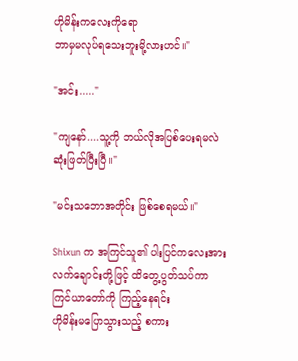ဟိုမိန်းကလေးကိုရော
ဘာမှမလုပ်ရသေးဘူးမို့လားဟင်။"

"အင်း....."

"ကျနော်....သူ့ကို ဘယ်လိုအပြစ်ပေးရမလဲ
ဆုံးဖြတ်ပြီးပြီ။"

"မင်းသဘောအတိုင်း ဖြစ်စေရမယ်။"

Shixun က အကြင်သူ၏ ပါးပြင်ကလေးအား
လက်ချောင်းတို့ဖြင့် ထိတွေ့ပွတ်သပ်ကာ
ကြင်ယာတော်ကို ကြည့်နေရင်း
ဟိုမိန်းမပြောသွားသည့် စကား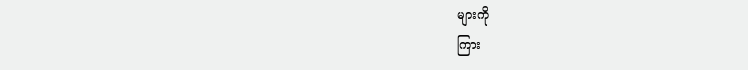များကို
ကြား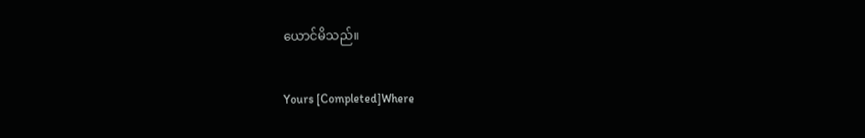ယောင်မိသည်။

Yours [Completed]Where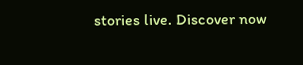stories live. Discover now